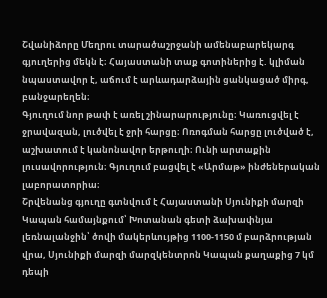Շվանիձորը Մեղրու տարածաշրջանի ամենաբարեկարգ գյուղերից մեկն է։ Հայաստանի տաք գոտիներից է. կլիման նպաստավոր է, աճում է արևադարձային ցանկացած միրգ, բանջարեղեն։
Գյուղում նոր թափ է առել շինարարությունը։ Կառուցվել է ջրավազան, լուծվել է ջրի հարցը։ Ոռոգման հարցը լուծված է, աշխատում է կանոնավոր երթուղի։ Ունի արտաքին լուսավորություն։ Գյուղում բացվել է «Արմաթ» ինժեներական լաբորատորիա։
Շրվենանց գյուղը գտնվում է Հայաստանի Սյունիքի մարզի Կապան համայնքում՝ Խոտանան գետի ձախափնյա լեռնալանջին՝ ծովի մակերևույթից 1100-1150 մ բարձրության վրա, Սյունիքի մարզի մարզկենտրոն Կապան քաղաքից 7 կմ դեպի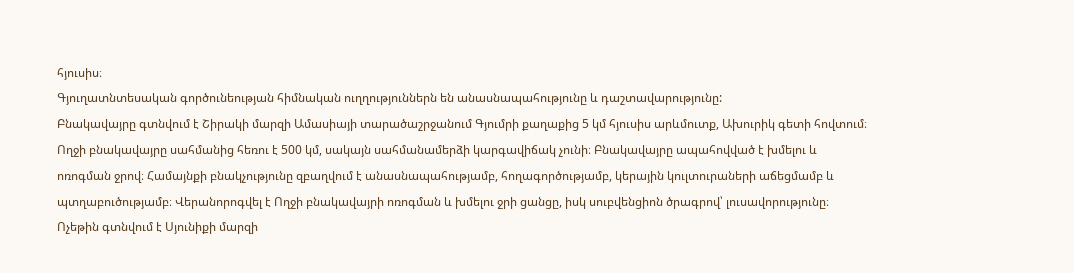հյուսիս։
Գյուղատնտեսական գործունեության հիմնական ուղղություններն են անասնապահությունը և դաշտավարությունը:
Բնակավայրը գտնվում է Շիրակի մարզի Ամասիայի տարածաշրջանում Գյումրի քաղաքից 5 կմ հյուսիս արևմուտք, Ախուրիկ գետի հովտում։ Ողջի բնակավայրը սահմանից հեռու է 500 կմ, սակայն սահմանամերձի կարգավիճակ չունի։ Բնակավայրը ապահովված է խմելու և ոռոգման ջրով։ Համայնքի բնակչությունը զբաղվում է անասնապահությամբ, հողագործությամբ, կերային կուլտուրաների աճեցմամբ և պտղաբուծությամբ։ Վերանորոգվել է Ողջի բնակավայրի ոռոգման և խմելու ջրի ցանցը, իսկ սուբվենցիոն ծրագրով՝ լուսավորությունը։
Ոչեթին գտնվում է Սյունիքի մարզի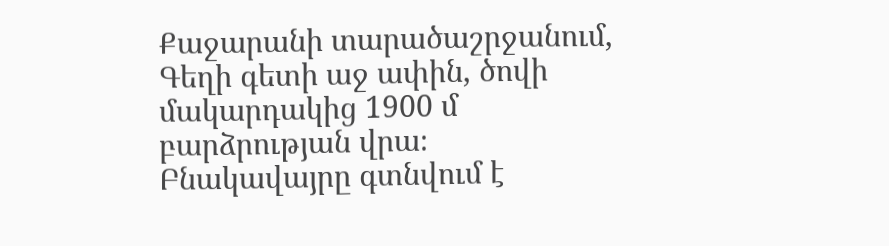Քաջարանի տարածաշրջանում, Գեղի գետի աջ ափին, ծովի մակարդակից 1900 մ բարձրության վրա։
Բնակավայրը գտնվում է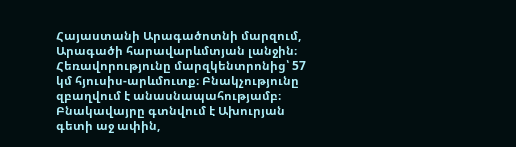Հայաստանի Արագածոտնի մարզում, Արագածի հարավարևմտյան լանջին։ Հեռավորությունը մարզկենտրոնից՝ 57 կմ հյուսիս-արևմուտք։ Բնակչությունը զբաղվում է անասնապահությամբ։
Բնակավայրը գտնվում է Ախուրյան գետի աջ ափին,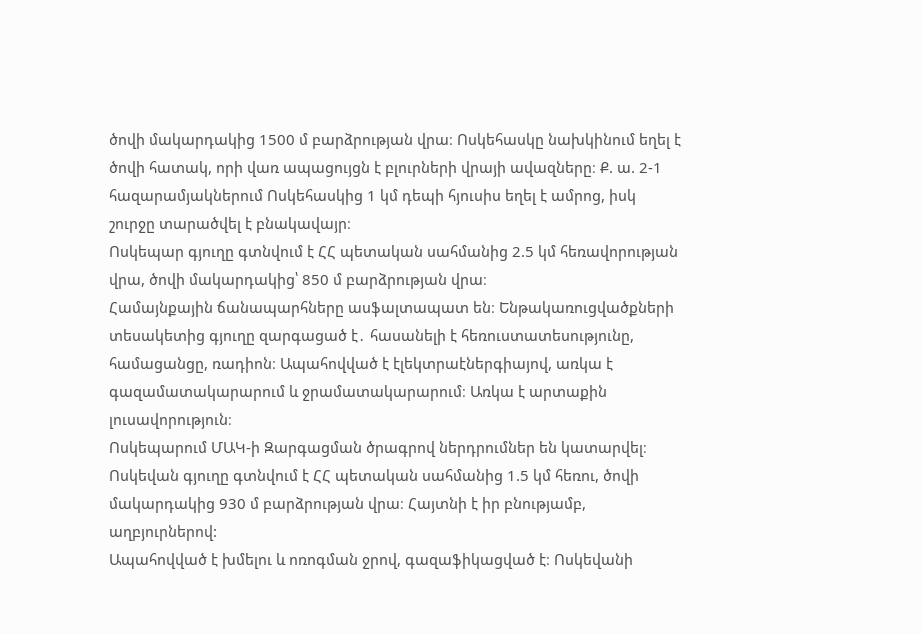ծովի մակարդակից 1500 մ բարձրության վրա։ Ոսկեհասկը նախկինում եղել է ծովի հատակ, որի վառ ապացույցն է բլուրների վրայի ավազները։ Ք. ա. 2-1 հազարամյակներում Ոսկեհասկից 1 կմ դեպի հյուսիս եղել է ամրոց, իսկ շուրջը տարածվել է բնակավայր։
Ոսկեպար գյուղը գտնվում է ՀՀ պետական սահմանից 2.5 կմ հեռավորության վրա, ծովի մակարդակից՝ 850 մ բարձրության վրա։
Համայնքային ճանապարհները ասֆալտապատ են։ Ենթակառուցվածքների տեսակետից գյուղը զարգացած է․ հասանելի է հեռուստատեսությունը, համացանցը, ռադիոն։ Ապահովված է էլեկտրաէներգիայով, առկա է գազամատակարարում և ջրամատակարարում։ Առկա է արտաքին լուսավորություն։
Ոսկեպարում ՄԱԿ-ի Զարգացման ծրագրով ներդրումներ են կատարվել։
Ոսկեվան գյուղը գտնվում է ՀՀ պետական սահմանից 1.5 կմ հեռու, ծովի մակարդակից 930 մ բարձրության վրա։ Հայտնի է իր բնությամբ, աղբյուրներով:
Ապահովված է խմելու և ոռոգման ջրով, գազաֆիկացված է։ Ոսկեվանի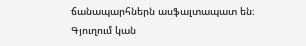ճանապարհներն ասֆալտապատ են։ Գյուղում կան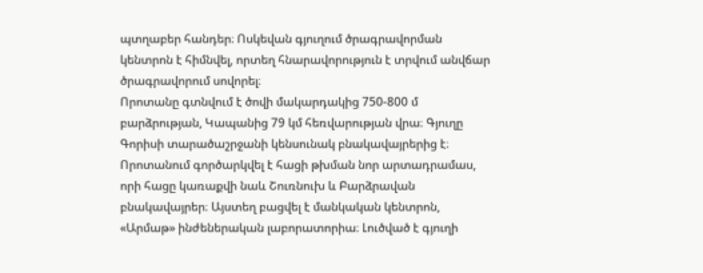պտղաբեր հանդեր։ Ոսկեվան գյուղում ծրագրավորման կենտրոն է հիմնվել, որտեղ հնարավորություն է տրվում անվճար ծրագրավորում սովորել։
Որոտանը գտնվում է ծովի մակարդակից 750-800 մ բարձրության, Կապանից 79 կմ հեռվարության վրա։ Գյուղը Գորիսի տարածաշրջանի կենսունակ բնակավայրերից է։
Որոտանում գործարկվել է հացի թխման նոր արտադրամաս, որի հացը կառաքվի նաև Շուռնուխ և Բարձրավան բնակավայրեր։ Այստեղ բացվել է մանկական կենտրոն, «Արմաթ» ինժեներական լաբորատորիա։ Լուծված է գյուղի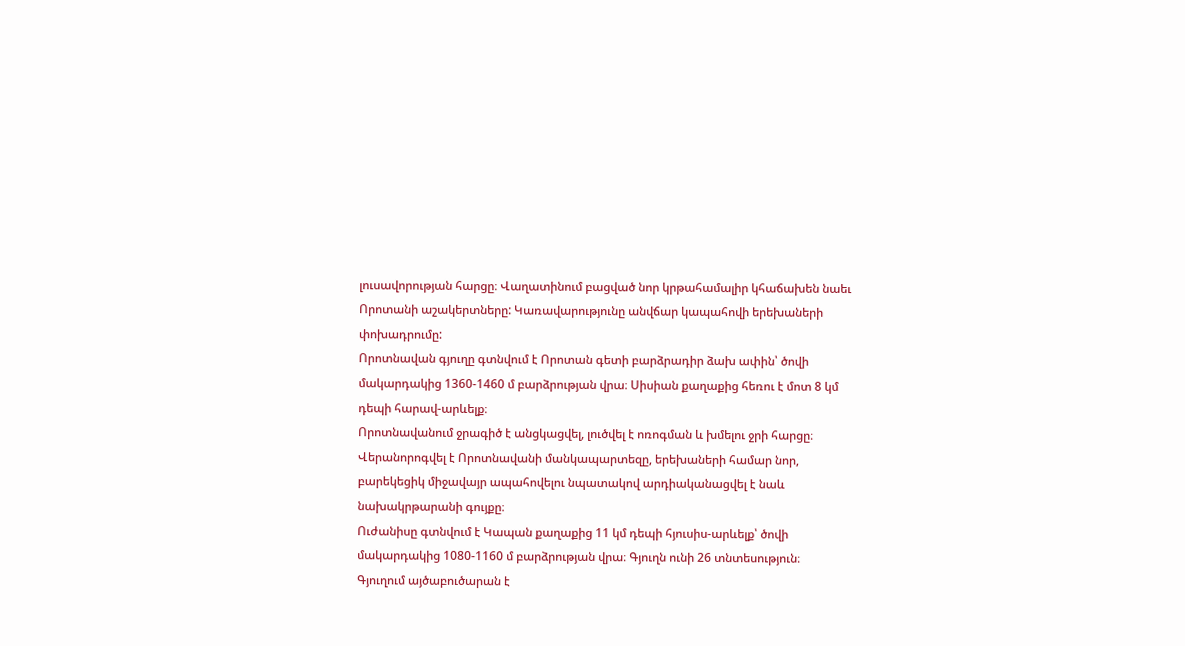լուսավորության հարցը։ Վաղատինում բացված նոր կրթահամալիր կհաճախեն նաեւ Որոտանի աշակերտները: Կառավարությունը անվճար կապահովի երեխաների փոխադրումը:
Որոտնավան գյուղը գտնվում է Որոտան գետի բարձրադիր ձախ ափին՝ ծովի մակարդակից 1360-1460 մ բարձրության վրա։ Սիսիան քաղաքից հեռու է մոտ 8 կմ դեպի հարավ-արևելք։
Որոտնավանում ջրագիծ է անցկացվել, լուծվել է ոռոգման և խմելու ջրի հարցը։ Վերանորոգվել է Որոտնավանի մանկապարտեզը, երեխաների համար նոր, բարեկեցիկ միջավայր ապահովելու նպատակով արդիականացվել է նաև նախակրթարանի գույքը։
Ուժանիսը գտնվում է Կապան քաղաքից 11 կմ դեպի հյուսիս-արևելք՝ ծովի մակարդակից 1080-1160 մ բարձրության վրա։ Գյուղն ունի 26 տնտեսություն։
Գյուղում այծաբուծարան է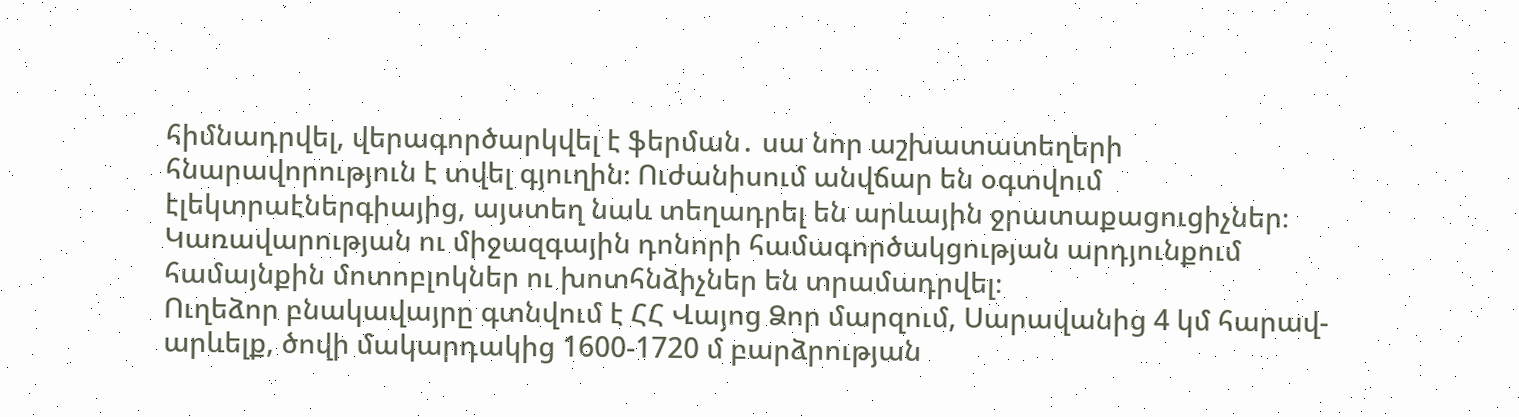հիմնադրվել, վերագործարկվել է ֆերման․ սա նոր աշխատատեղերի հնարավորություն է տվել գյուղին։ Ուժանիսում անվճար են օգտվում էլեկտրաէներգիայից, այստեղ նաև տեղադրել են արևային ջրատաքացուցիչներ։ Կառավարության ու միջազգային դոնորի համագործակցության արդյունքում համայնքին մոտոբլոկներ ու խոտհնձիչներ են տրամադրվել։
Ուղեձոր բնակավայրը գտնվում է ՀՀ Վայոց Ձոր մարզում, Սարավանից 4 կմ հարավ-արևելք, ծովի մակարդակից 1600-1720 մ բարձրության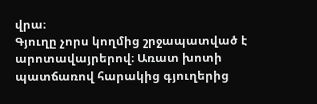վրա։
Գյուղը չորս կողմից շրջապատված է արոտավայրերով։ Առատ խոտի պատճառով հարակից գյուղերից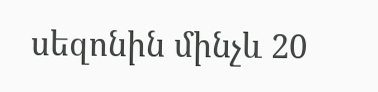սեզոնին մինչև 20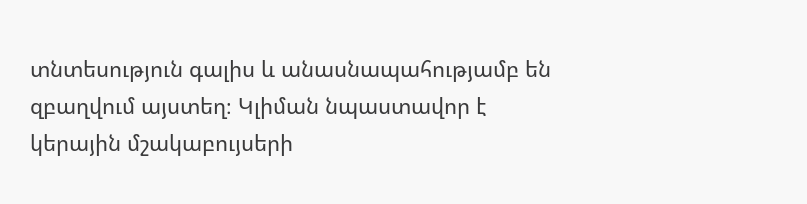տնտեսություն գալիս և անասնապահությամբ են զբաղվում այստեղ։ Կլիման նպաստավոր է կերային մշակաբույսերի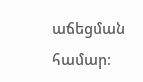աճեցման համար։